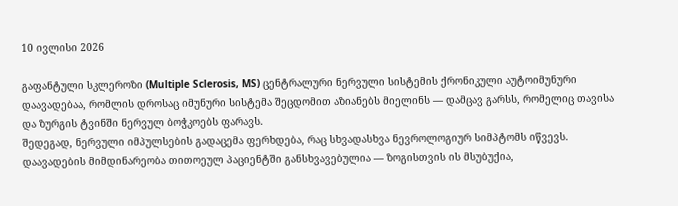10 ივლისი 2026

გაფანტული სკლეროზი (Multiple Sclerosis, MS) ცენტრალური ნერვული სისტემის ქრონიკული აუტოიმუნური დაავადებაა, რომლის დროსაც იმუნური სისტემა შეცდომით აზიანებს მიელინს — დამცავ გარსს, რომელიც თავისა და ზურგის ტვინში ნერვულ ბოჭკოებს ფარავს.
შედეგად, ნერვული იმპულსების გადაცემა ფერხდება, რაც სხვადასხვა ნევროლოგიურ სიმპტომს იწვევს. დაავადების მიმდინარეობა თითოეულ პაციენტში განსხვავებულია — ზოგისთვის ის მსუბუქია,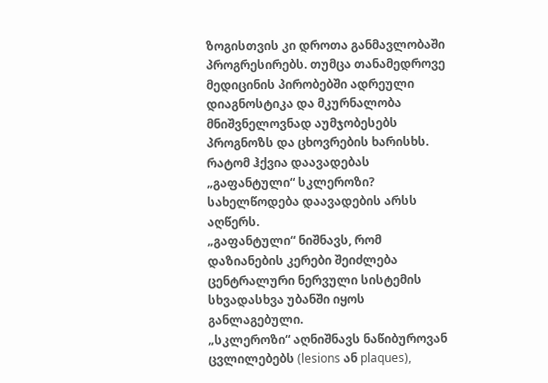ზოგისთვის კი დროთა განმავლობაში პროგრესირებს. თუმცა თანამედროვე მედიცინის პირობებში ადრეული დიაგნოსტიკა და მკურნალობა მნიშვნელოვნად აუმჯობესებს პროგნოზს და ცხოვრების ხარისხს.
რატომ ჰქვია დაავადებას „გაფანტული“ სკლეროზი?
სახელწოდება დაავადების არსს აღწერს.
„გაფანტული“ ნიშნავს, რომ დაზიანების კერები შეიძლება ცენტრალური ნერვული სისტემის სხვადასხვა უბანში იყოს განლაგებული.
„სკლეროზი“ აღნიშნავს ნაწიბუროვან ცვლილებებს (lesions ან plaques),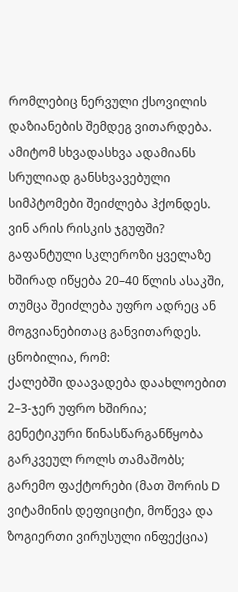რომლებიც ნერვული ქსოვილის დაზიანების შემდეგ ვითარდება.
ამიტომ სხვადასხვა ადამიანს სრულიად განსხვავებული სიმპტომები შეიძლება ჰქონდეს.
ვინ არის რისკის ჯგუფში?
გაფანტული სკლეროზი ყველაზე ხშირად იწყება 20–40 წლის ასაკში, თუმცა შეიძლება უფრო ადრეც ან მოგვიანებითაც განვითარდეს.
ცნობილია, რომ:
ქალებში დაავადება დაახლოებით 2–3-ჯერ უფრო ხშირია;
გენეტიკური წინასწარგანწყობა გარკვეულ როლს თამაშობს;
გარემო ფაქტორები (მათ შორის D ვიტამინის დეფიციტი, მოწევა და ზოგიერთი ვირუსული ინფექცია)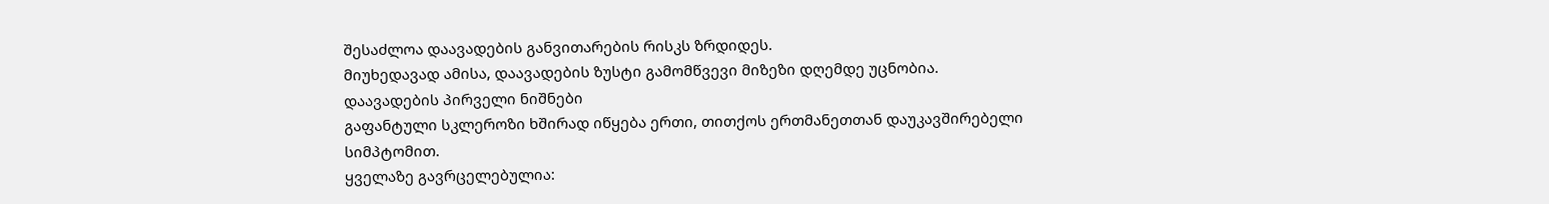შესაძლოა დაავადების განვითარების რისკს ზრდიდეს.
მიუხედავად ამისა, დაავადების ზუსტი გამომწვევი მიზეზი დღემდე უცნობია.
დაავადების პირველი ნიშნები
გაფანტული სკლეროზი ხშირად იწყება ერთი, თითქოს ერთმანეთთან დაუკავშირებელი სიმპტომით.
ყველაზე გავრცელებულია: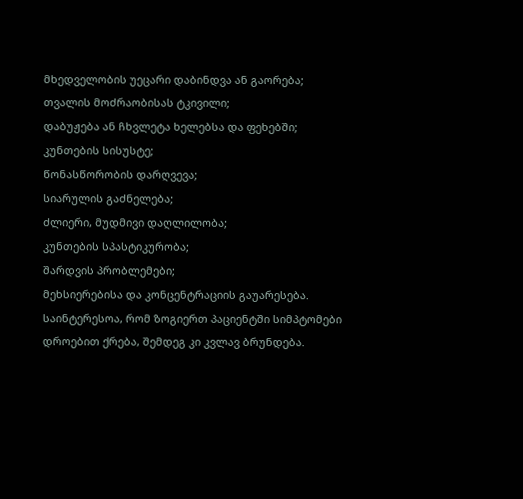მხედველობის უეცარი დაბინდვა ან გაორება;
თვალის მოძრაობისას ტკივილი;
დაბუჟება ან ჩხვლეტა ხელებსა და ფეხებში;
კუნთების სისუსტე;
წონასწორობის დარღვევა;
სიარულის გაძნელება;
ძლიერი, მუდმივი დაღლილობა;
კუნთების სპასტიკურობა;
შარდვის პრობლემები;
მეხსიერებისა და კონცენტრაციის გაუარესება.
საინტერესოა, რომ ზოგიერთ პაციენტში სიმპტომები დროებით ქრება, შემდეგ კი კვლავ ბრუნდება.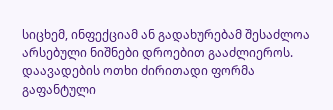სიცხემ, ინფექციამ ან გადახურებამ შესაძლოა არსებული ნიშნები დროებით გააძლიეროს.
დაავადების ოთხი ძირითადი ფორმა
გაფანტული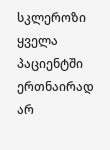სკლეროზი ყველა პაციენტში ერთნაირად არ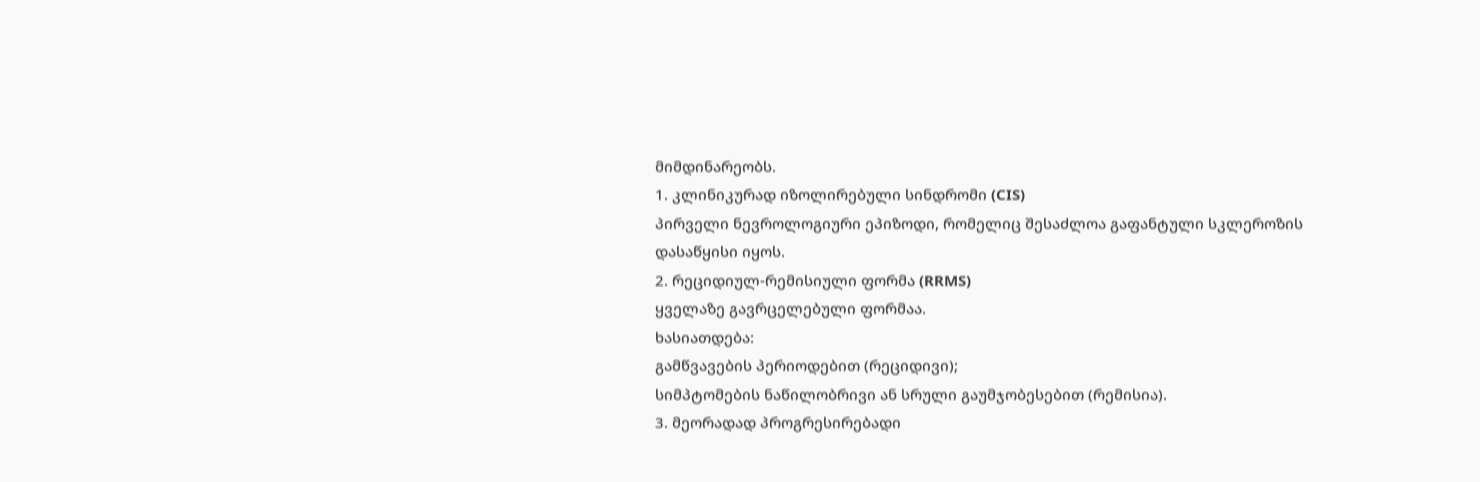მიმდინარეობს.
1. კლინიკურად იზოლირებული სინდრომი (CIS)
პირველი ნევროლოგიური ეპიზოდი, რომელიც შესაძლოა გაფანტული სკლეროზის დასაწყისი იყოს.
2. რეციდიულ-რემისიული ფორმა (RRMS)
ყველაზე გავრცელებული ფორმაა.
ხასიათდება:
გამწვავების პერიოდებით (რეციდივი);
სიმპტომების ნაწილობრივი ან სრული გაუმჯობესებით (რემისია).
3. მეორადად პროგრესირებადი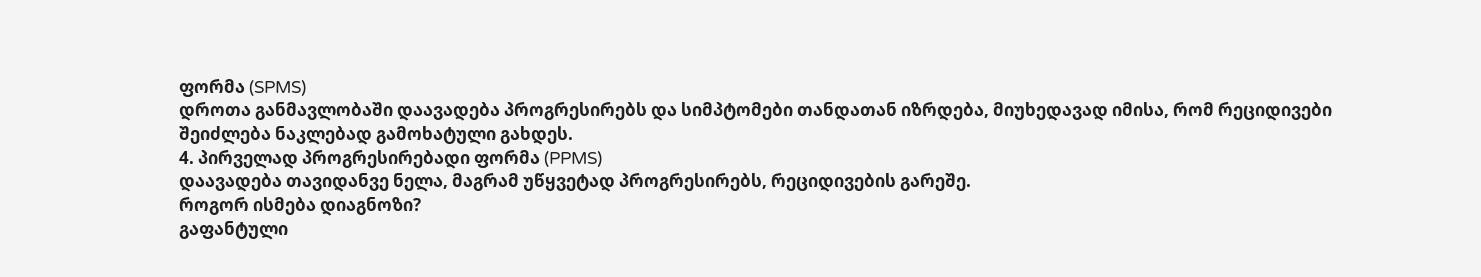ფორმა (SPMS)
დროთა განმავლობაში დაავადება პროგრესირებს და სიმპტომები თანდათან იზრდება, მიუხედავად იმისა, რომ რეციდივები შეიძლება ნაკლებად გამოხატული გახდეს.
4. პირველად პროგრესირებადი ფორმა (PPMS)
დაავადება თავიდანვე ნელა, მაგრამ უწყვეტად პროგრესირებს, რეციდივების გარეშე.
როგორ ისმება დიაგნოზი?
გაფანტული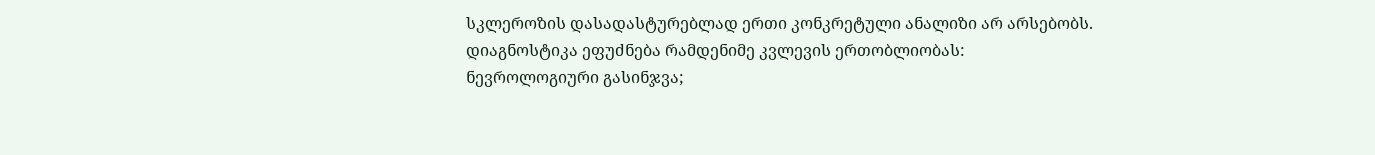სკლეროზის დასადასტურებლად ერთი კონკრეტული ანალიზი არ არსებობს.
დიაგნოსტიკა ეფუძნება რამდენიმე კვლევის ერთობლიობას:
ნევროლოგიური გასინჯვა;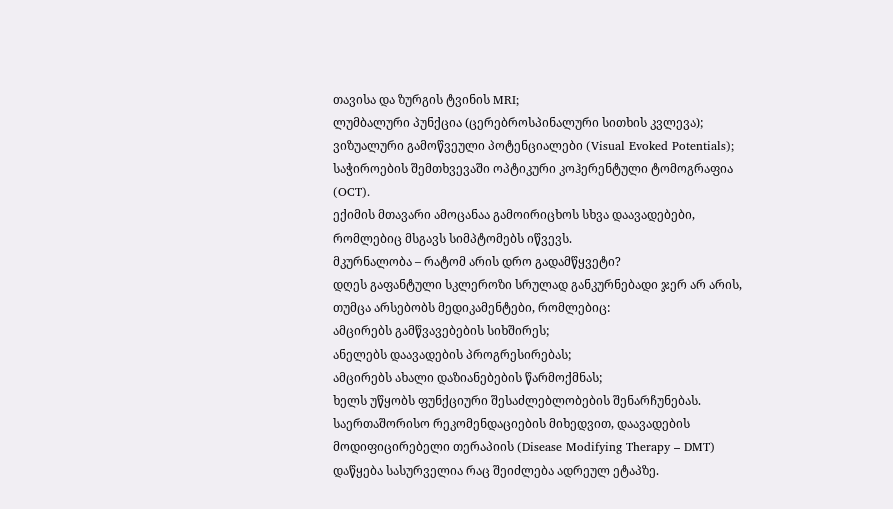თავისა და ზურგის ტვინის MRI;
ლუმბალური პუნქცია (ცერებროსპინალური სითხის კვლევა);
ვიზუალური გამოწვეული პოტენციალები (Visual Evoked Potentials);
საჭიროების შემთხვევაში ოპტიკური კოჰერენტული ტომოგრაფია (OCT).
ექიმის მთავარი ამოცანაა გამოირიცხოს სხვა დაავადებები, რომლებიც მსგავს სიმპტომებს იწვევს.
მკურნალობა – რატომ არის დრო გადამწყვეტი?
დღეს გაფანტული სკლეროზი სრულად განკურნებადი ჯერ არ არის, თუმცა არსებობს მედიკამენტები, რომლებიც:
ამცირებს გამწვავებების სიხშირეს;
ანელებს დაავადების პროგრესირებას;
ამცირებს ახალი დაზიანებების წარმოქმნას;
ხელს უწყობს ფუნქციური შესაძლებლობების შენარჩუნებას.
საერთაშორისო რეკომენდაციების მიხედვით, დაავადების მოდიფიცირებელი თერაპიის (Disease Modifying Therapy – DMT) დაწყება სასურველია რაც შეიძლება ადრეულ ეტაპზე.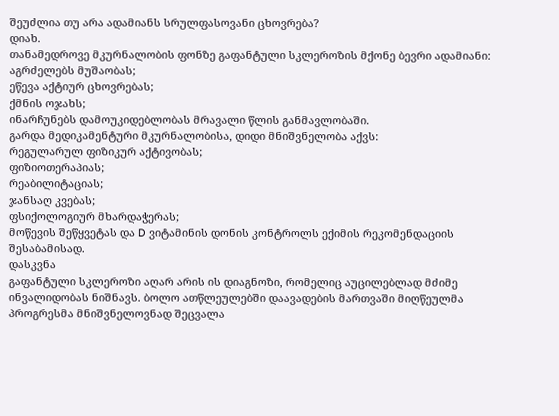შეუძლია თუ არა ადამიანს სრულფასოვანი ცხოვრება?
დიახ.
თანამედროვე მკურნალობის ფონზე გაფანტული სკლეროზის მქონე ბევრი ადამიანი:
აგრძელებს მუშაობას;
ეწევა აქტიურ ცხოვრებას;
ქმნის ოჯახს;
ინარჩუნებს დამოუკიდებლობას მრავალი წლის განმავლობაში.
გარდა მედიკამენტური მკურნალობისა, დიდი მნიშვნელობა აქვს:
რეგულარულ ფიზიკურ აქტივობას;
ფიზიოთერაპიას;
რეაბილიტაციას;
ჯანსაღ კვებას;
ფსიქოლოგიურ მხარდაჭერას;
მოწევის შეწყვეტას და D ვიტამინის დონის კონტროლს ექიმის რეკომენდაციის შესაბამისად.
დასკვნა
გაფანტული სკლეროზი აღარ არის ის დიაგნოზი, რომელიც აუცილებლად მძიმე ინვალიდობას ნიშნავს. ბოლო ათწლეულებში დაავადების მართვაში მიღწეულმა პროგრესმა მნიშვნელოვნად შეცვალა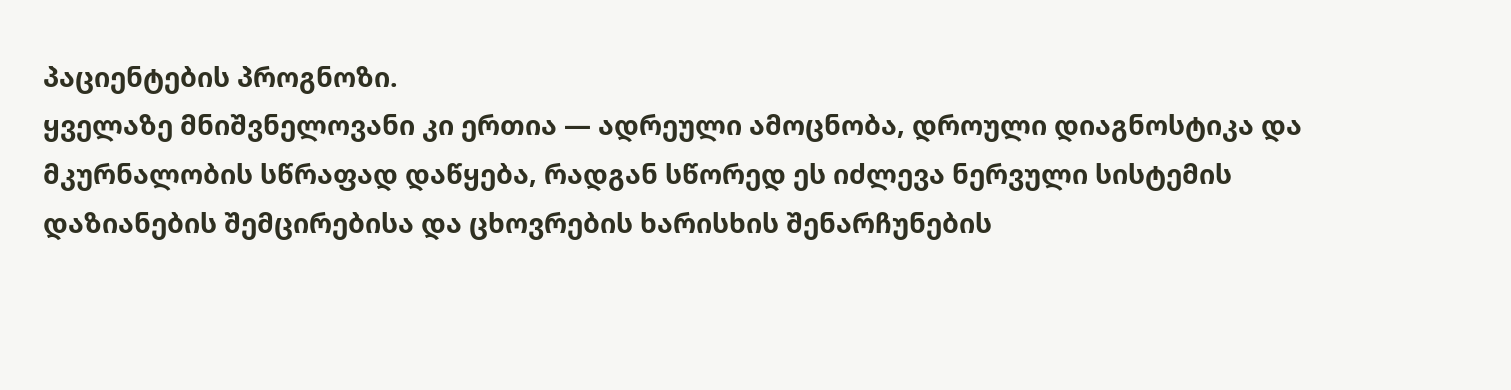პაციენტების პროგნოზი.
ყველაზე მნიშვნელოვანი კი ერთია — ადრეული ამოცნობა, დროული დიაგნოსტიკა და მკურნალობის სწრაფად დაწყება, რადგან სწორედ ეს იძლევა ნერვული სისტემის დაზიანების შემცირებისა და ცხოვრების ხარისხის შენარჩუნების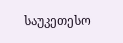საუკეთესო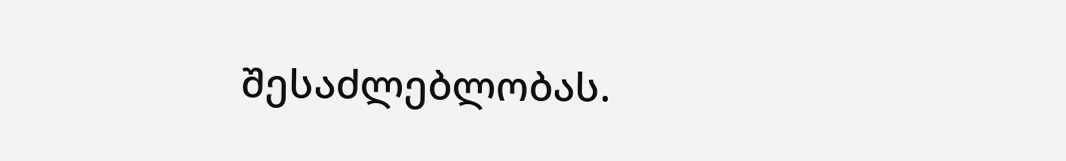შესაძლებლობას.